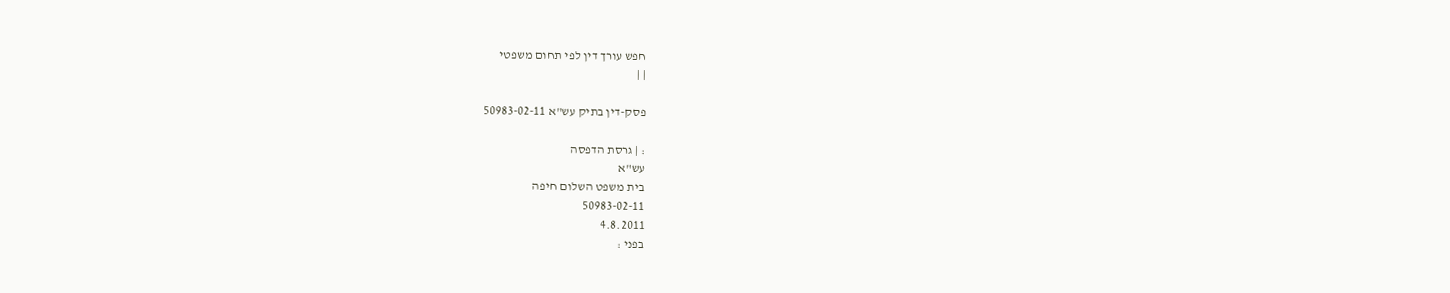חפש עורך דין לפי תחום משפטי
| |

פסק-דין בתיק עש"א 50983-02-11

: | גרסת הדפסה
עש"א
בית משפט השלום חיפה
50983-02-11
4.8.2011
בפני :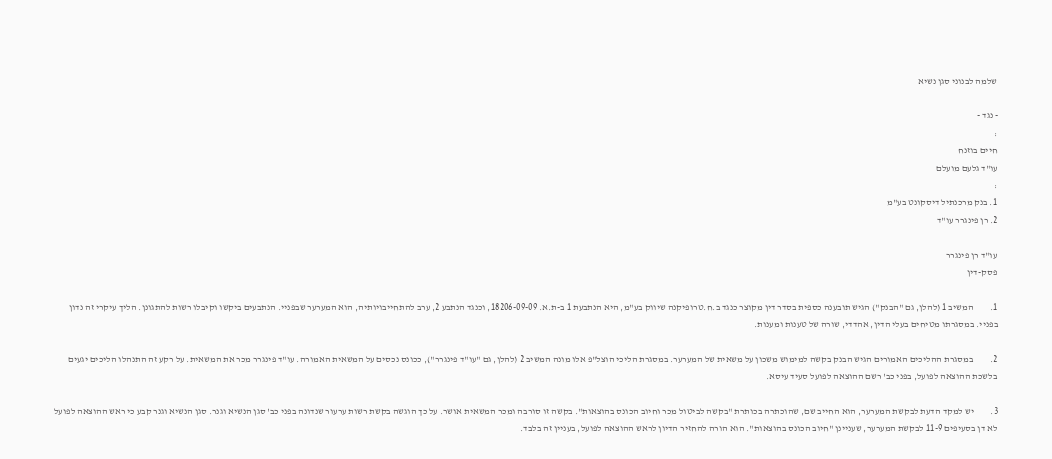שלמה לבנוני סגן נשיא

- נגד -
:
חיים בוזנח
עו"ד גלעם מועלם
:
1. בנק מרכנתיל דיסקונט בע"מ
2. רן פינגרר עו"ד

עו"ד רן פינגרר
פסק-דין

1.         המשיב 1 (להלן, גם "הבנק") הגיש תובענה כספית בסדר דין מקוצר כנגד ב.ח.טרופיקנה שיווק בע"מ, היא הנתבעת 1 ב-ת.א. 18206-09-09, וכנגד הנתבע 2, ערב להתחייבויותיה, הוא המערער שבפניי. הנתבעים ביקשו וקיבלו רשות להתגונן. הליך עיקרי זה נדון בפניי. במסגרתו מטיחים בעלי הדין, אהדדי, שורה של טענות ומענות.

2.         במסגרת ההליכים האמורים הגיש הבנק בקשה למימוש משכון על משאית של המערער. במסגרת הליכי הוצל"פ אלו מונה המשיב 2 (להלן, גם "עו"ד פינגרר"), ככונס נכסים על המשאית האמורה. עו"ד פינגרר מכר את המשאית. על רקע זה התנהלו הליכים יגעים בלשכת ההוצאה לפועל, בפני כב' רשם ההוצאה לפועל סעיד עיסא.

3.         יש למקד הדעת לבקשת המערער, הוא החייב שם, שהוכתרה בכותרת "בקשה לביטול מכר וחיוב הכונס בהוצאות". בקשה זו סורבה ומכר המשאית אושר. על כך הוגשה בקשת רשות ערעור שנדונה בפני כב' סגן הנשיא וגנר. סגן הנשיא וגנר קבע כי ראש ההוצאה לפועל לא דן בסעיפים 11-9 לבקשת המערער, שעניינן "חיוב הכונס בהוצאות". הוא הורה להחזיר הדיון לראש ההוצאה לפועל, בעניין זה בלבד.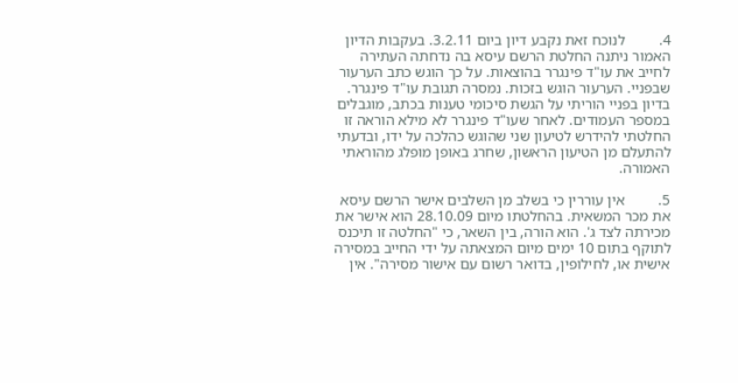4.         לנוכח זאת נקבע דיון ביום 3.2.11. בעקבות הדיון האמור ניתנה החלטת הרשם עיסא בה נדחתה העתירה לחייב את עו"ד פינגרר בהוצאות. על כך הוגש כתב הערעור שבפניי. הערעור הוגש בזכות. נמסרה תגובת עו"ד פינגרר. בדיון בפניי הוריתי על הגשת סיכומי טענות בכתב, מוגבלים במספר העמודים. לאחר שעו"ד פינגרר לא מילא הוראה זו החלטתי להידרש לטיעון שני שהוגש כהלכה על ידו, ובדעתי להתעלם מן הטיעון הראשון, שחרג באופן מופלג מהוראתי האמורה.

5.         אין עוררין כי בשלב מן השלבים אישר הרשם עיסא את מכר המשאית. בהחלטתו מיום 28.10.09 הוא אישר את מכירתה לצד ג'. הוא הורה, בין השאר, כי "החלטה זו תיכנס לתוקף בתום 10 ימים מיום המצאתה על ידי החייב במסירה אישית או, לחילופין, בדואר רשום עם אישור מסירה". אין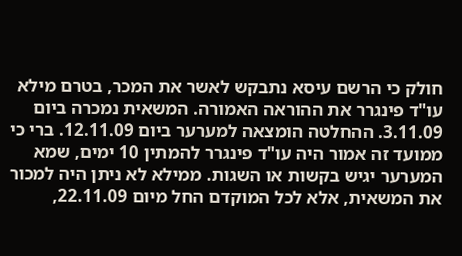חולק כי הרשם עיסא נתבקש לאשר את המכר, בטרם מילא עו"ד פינגרר את ההוראה האמורה. המשאית נמכרה ביום 3.11.09. ההחלטה הומצאה למערער ביום 12.11.09. ברי כי ממועד זה אמור היה עו"ד פינגרר להמתין 10 ימים, שמא המערער יגיש בקשות או השגות. ממילא לא ניתן היה למכור את המשאית, אלא לכל המוקדם החל מיום 22.11.09,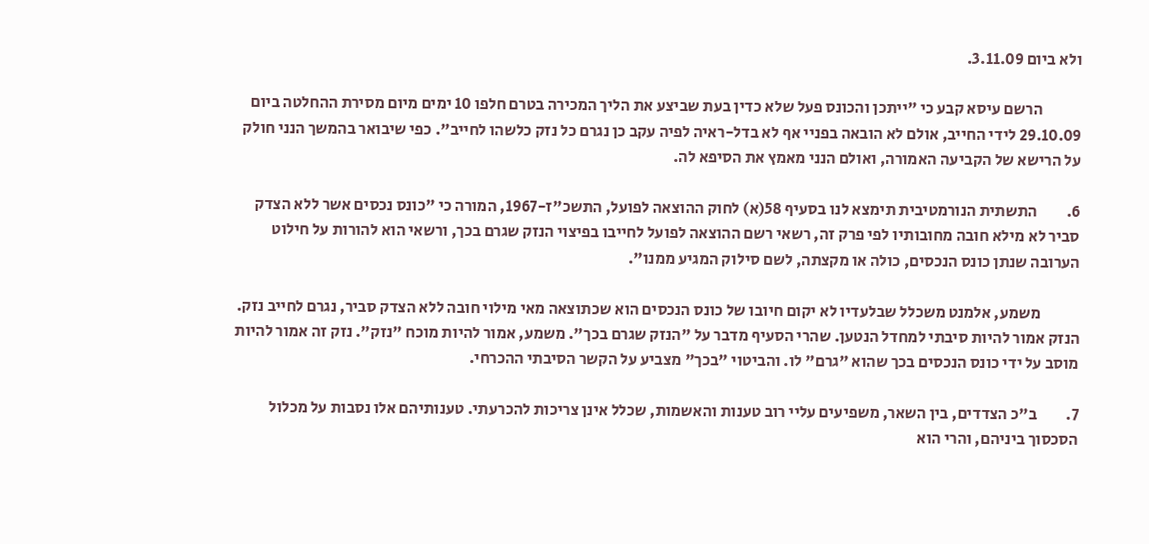ולא ביום 3.11.09.

            הרשם עיסא קבע כי "ייתכן והכונס פעל שלא כדין בעת שביצע את הליך המכירה בטרם חלפו 10 ימים מיום מסירת ההחלטה ביום 29.10.09 לידי החייב, אולם לא הובאה בפניי אף לא בדל-ראיה לפיה עקב כן נגרם כל נזק כלשהו לחייב". כפי שיבואר בהמשך הנני חולק על הרישא של הקביעה האמורה, ואולם הנני מאמץ את הסיפא לה.

6.         התשתית הנורמטיבית תימצא לנו בסעיף 58(א) לחוק ההוצאה לפועל, התשכ"ז-1967, המורה כי "כונס נכסים אשר ללא הצדק סביר לא מילא חובה מחובותיו לפי פרק זה, רשאי רשם ההוצאה לפועל לחייבו בפיצוי הנזק שגרם בכך, ורשאי הוא להורות על חילוט הערובה שנתן כונס הנכסים, כולה או מקצתה, לשם סילוק המגיע ממנו".

            משמע, אלמנט משכלל שבלעדיו לא יקום חיובו של כונס הנכסים הוא שכתוצאה מאי מילוי חובה ללא הצדק סביר, נגרם לחייב נזק. הנזק אמור להיות סיבתי למחדל הנטען. שהרי הסעיף מדבר על "הנזק שגרם בכך". משמע, אמור להיות מוכח "נזק". נזק זה אמור להיות מוסב על ידי כונס הנכסים בכך שהוא "גרם" לו. והביטוי "בכך" מצביע על הקשר הסיבתי ההכרחי.

7.         ב"כ הצדדים, בין השאר, משפיעים עליי רוב טענות והאשמות, שכלל אינן צריכות להכרעתי. טענותיהם אלו נסבות על מכלול הסכסוך ביניהם, והרי הוא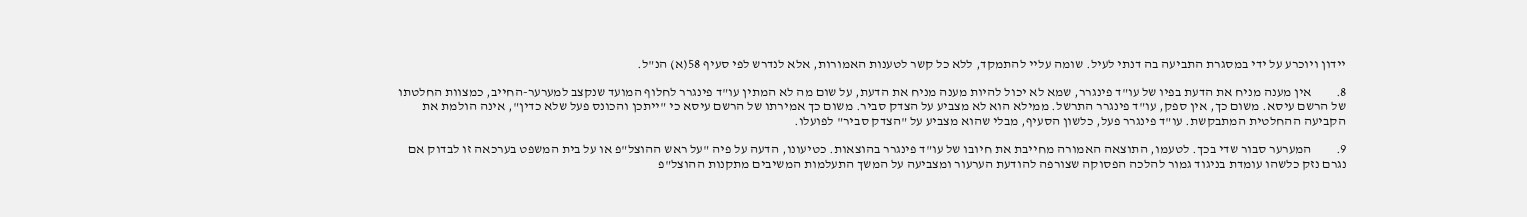יידון ויוכרע על ידי במסגרת התביעה בה דנתי לעיל. שומה עליי להתמקד, ללא כל קשר לטענות האמורות, אלא לנדרש לפי סעיף 58(א) הנ"ל.

8.         אין מענה מניח את הדעת בפיו של עו"ד פינגרר, שמא לא יכול להיות מענה מניח את הדעת, על שום מה לא המתין עו"ד פינגרר לחלוף המועד שנקצב למערער-החייב, כמצוות החלטתו של הרשם עיסא. משום כך, אין ספק, עו"ד פינגרר התרשל. ממילא הוא לא מצביע על הצדק סביר. משום כך אמירתו של הרשם עיסא כי "ייתכן והכונס פעל שלא כדין", אינה הולמת את הקביעה ההחלטית המתבקשת. עו"ד פינגרר פעל, כלשון הסעיף, מבלי שהוא מצביע על "הצדק סביר" לפועלו.

9.         המערער סבור שדי בכך. לטעמו, התוצאה האמורה מחייבת את חיובו של עו"ד פינגרר בהוצאות. כטיעונו, הדעה על פיה "על ראש ההוצל"פ או על בית המשפט בערכאה זו לבדוק אם נגרם נזק כלשהו עומדת בניגוד גמור להלכה הפסוקה שצורפה להודעת הערעור ומצביעה על המשך התעלמות המשיבים מתקנות ההוצל"פ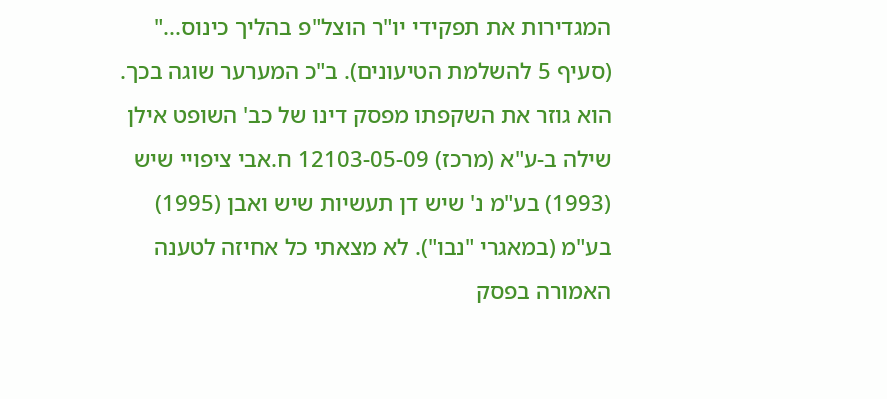המגדירות את תפקידי יו"ר הוצל"פ בהליך כינוס..." (סעיף 5 להשלמת הטיעונים). ב"כ המערער שוגה בכך. הוא גוזר את השקפתו מפסק דינו של כב' השופט אילן שילה ב-ע"א (מרכז) 12103-05-09 ח.אבי ציפויי שיש (1993) בע"מ נ' שיש דן תעשיות שיש ואבן (1995) בע"מ (במאגרי "נבו"). לא מצאתי כל אחיזה לטענה האמורה בפסק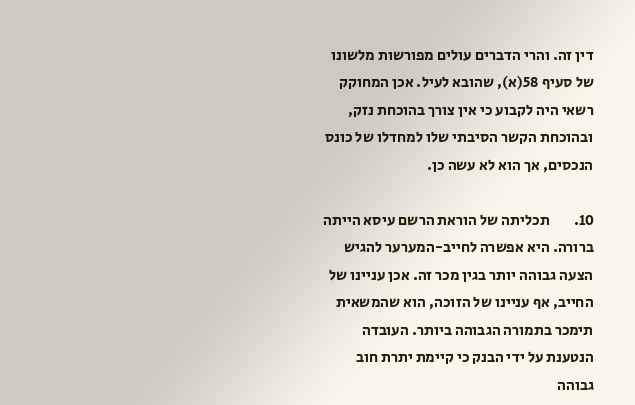דין זה. והרי הדברים עולים מפורשות מלשונו של סעיף 58(א), שהובא לעיל. אכן המחוקק רשאי היה לקבוע כי אין צורך בהוכחת נזק, ובהוכחת הקשר הסיבתי שלו למחדלו של כונס הנכסים, אך הוא לא עשה כן.

10.        תכליתה של הוראת הרשם עיסא הייתה ברורה. היא אפשרה לחייב-המערער להגיש הצעה גבוהה יותר בגין מכר זה. אכן עניינו של החייב, אף עניינו של הזוכה, הוא שהמשאית תימכר בתמורה הגבוהה ביותר. העובדה הנטענת על ידי הבנק כי קיימת יתרת חוב גבוהה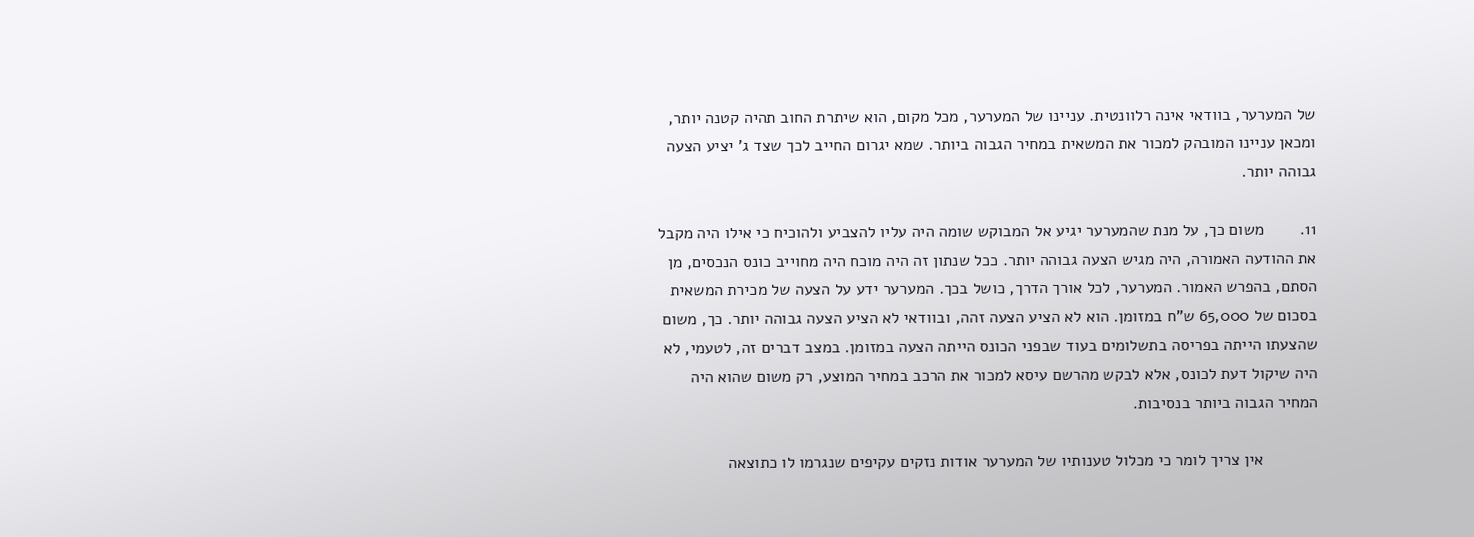של המערער, בוודאי אינה רלוונטית. עניינו של המערער, מכל מקום, הוא שיתרת החוב תהיה קטנה יותר, ומכאן עניינו המובהק למכור את המשאית במחיר הגבוה ביותר. שמא יגרום החייב לכך שצד ג' יציע הצעה גבוהה יותר.

11.        משום כך, על מנת שהמערער יגיע אל המבוקש שומה היה עליו להצביע ולהוכיח כי אילו היה מקבל את ההודעה האמורה, היה מגיש הצעה גבוהה יותר. ככל שנתון זה היה מוכח היה מחוייב כונס הנכסים, מן הסתם, בהפרש האמור. המערער, לכל אורך הדרך, כושל בכך. המערער ידע על הצעה של מכירת המשאית בסכום של 65,000 ש"ח במזומן. הוא לא הציע הצעה זהה, ובוודאי לא הציע הצעה גבוהה יותר. כך, משום שהצעתו הייתה בפריסה בתשלומים בעוד שבפני הכונס הייתה הצעה במזומן. במצב דברים זה, לטעמי, לא היה שיקול דעת לכונס, אלא לבקש מהרשם עיסא למכור את הרכב במחיר המוצע, רק משום שהוא היה המחיר הגבוה ביותר בנסיבות.

            אין צריך לומר כי מכלול טענותיו של המערער אודות נזקים עקיפים שנגרמו לו כתוצאה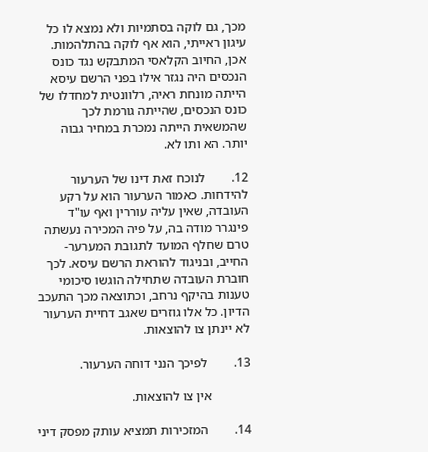מכך, גם לוקה בסתמיות ולא נמצא לו כל עיגון ראייתי, הוא אף לוקה בהתלהמות. אכן, החיוב הקלאסי המתבקש נגד כונס הנכסים היה נגזר אילו בפני הרשם עיסא הייתה מונחת ראיה, רלוונטית למחדלו של כונס הנכסים, שהייתה גורמת לכך שהמשאית הייתה נמכרת במחיר גבוה יותר. הא ותו לא.

12.        לנוכח זאת דינו של הערעור להידחות. כאמור הערעור הוא על רקע העובדה, שאין עליה עוררין ואף עו"ד פינגרר מודה בה, על פיה המכירה נעשתה טרם שחלף המועד לתגובת המערער-החייב, ובניגוד להוראת הרשם עיסא. לכך חוברת העובדה שתחילה הוגשו סיכומי טענות בהיקף נרחב, וכתוצאה מכך התעכב הדיון. כל אלו גוזרים שאגב דחיית הערעור לא יינתן צו להוצאות.

13.        לפיכך הנני דוחה הערעור.

            אין צו להוצאות.

14.        המזכירות תמציא עותק מפסק דיני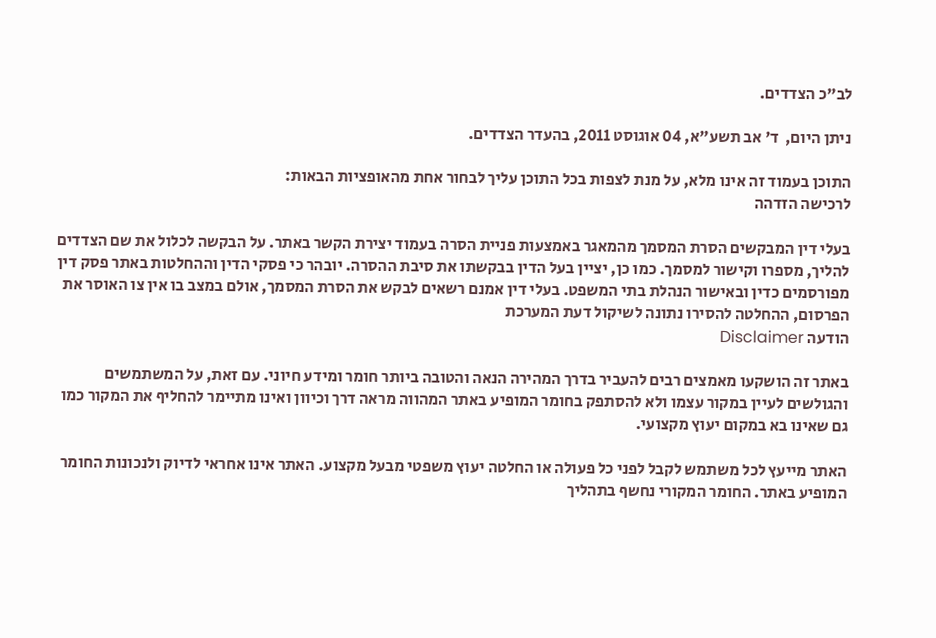לב"כ הצדדים.

ניתן היום,  ד' אב תשע"א, 04 אוגוסט 2011, בהעדר הצדדים.

התוכן בעמוד זה אינו מלא, על מנת לצפות בכל התוכן עליך לבחור אחת מהאופציות הבאות:
לרכישה הזדהה

בעלי דין המבקשים הסרת המסמך מהמאגר באמצעות פניית הסרה בעמוד יצירת הקשר באתר. על הבקשה לכלול את שם הצדדים להליך, מספרו וקישור למסמך. כמו כן, יציין בעל הדין בבקשתו את סיבת ההסרה. יובהר כי פסקי הדין וההחלטות באתר פסק דין מפורסמים כדין ובאישור הנהלת בתי המשפט. בעלי דין אמנם רשאים לבקש את הסרת המסמך, אולם במצב בו אין צו האוסר את הפרסום, ההחלטה להסירו נתונה לשיקול דעת המערכת
הודעה Disclaimer

באתר זה הושקעו מאמצים רבים להעביר בדרך המהירה הנאה והטובה ביותר חומר ומידע חיוני. עם זאת, על המשתמשים והגולשים לעיין במקור עצמו ולא להסתפק בחומר המופיע באתר המהווה מראה דרך וכיוון ואינו מתיימר להחליף את המקור כמו גם שאינו בא במקום יעוץ מקצועי.

האתר מייעץ לכל משתמש לקבל לפני כל פעולה או החלטה יעוץ משפטי מבעל מקצוע. האתר אינו אחראי לדיוק ולנכונות החומר המופיע באתר. החומר המקורי נחשף בתהליך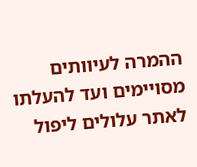ההמרה לעיוותים מסויימים ועד להעלתו לאתר עלולים ליפול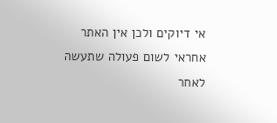אי דיוקים ולכן אין האתר אחראי לשום פעולה שתעשה לאחר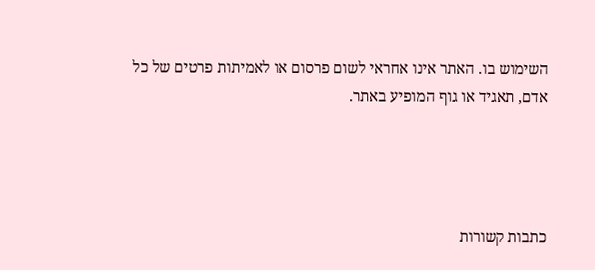השימוש בו. האתר אינו אחראי לשום פרסום או לאמיתות פרטים של כל אדם, תאגיד או גוף המופיע באתר.




כתבות קשורות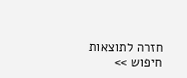חזרה לתוצאות חיפוש >>